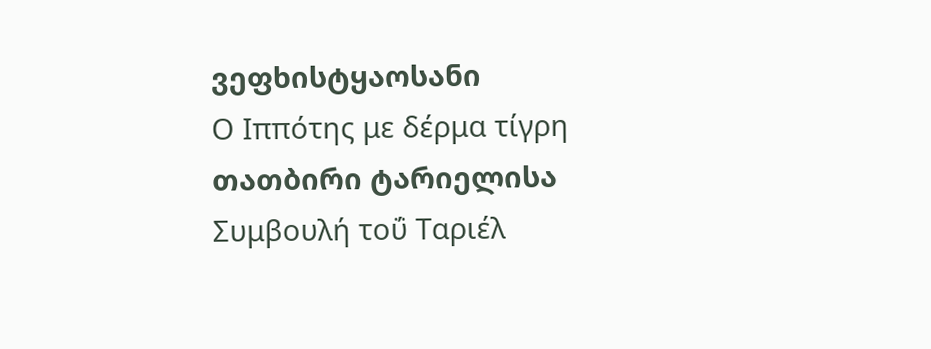ვეფხისტყაოსანი
Ο Ιππότης με δέρμα τίγρη
თათბირი ტარიელისა
Συμβουλή τοΰ Ταριέλ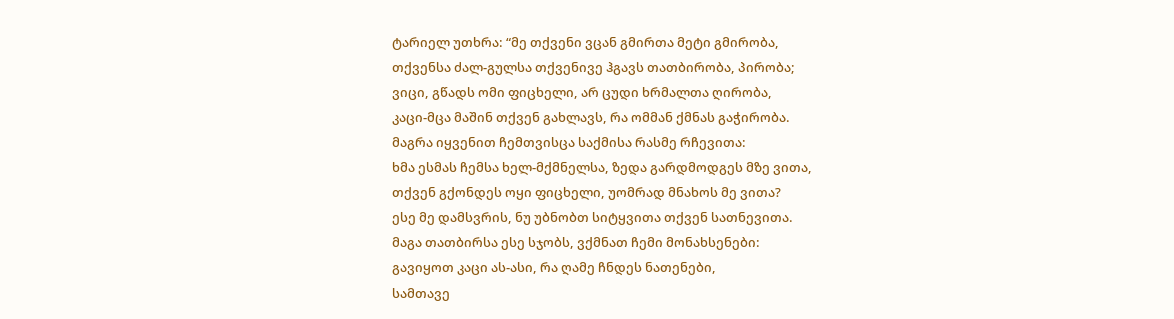ტარიელ უთხრა: “მე თქვენი ვცან გმირთა მეტი გმირობა,
თქვენსა ძალ-გულსა თქვენივე ჰგავს თათბირობა, პირობა;
ვიცი, გწადს ომი ფიცხელი, არ ცუდი ხრმალთა ღირობა,
კაცი-მცა მაშინ თქვენ გახლავს, რა ომმან ქმნას გაჭირობა.
მაგრა იყვენით ჩემთვისცა საქმისა რასმე რჩევითა:
ხმა ესმას ჩემსა ხელ-მქმნელსა, ზედა გარდმოდგეს მზე ვითა,
თქვენ გქონდეს ოყი ფიცხელი, უომრად მნახოს მე ვითა?
ესე მე დამსვრის, ნუ უბნობთ სიტყვითა თქვენ სათნევითა.
მაგა თათბირსა ესე სჯობს, ვქმნათ ჩემი მონახსენები:
გავიყოთ კაცი ას-ასი, რა ღამე ჩნდეს ნათენები,
სამთავე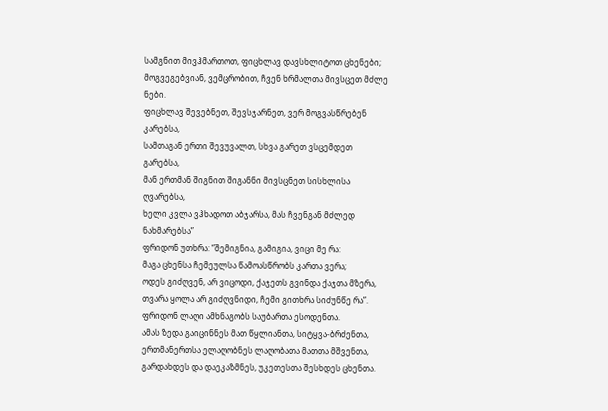სამგნით მივჰმართოთ, ფიცხლავ დავსხლიტოთ ცხენები;
მოგვეგებვიან, ვემცრობით, ჩვენ ხრმალთა მივსცეთ მძლე ნები.
ფიცხლავ შევებნეთ, შევსჯარნეთ, ვერ მოგვასწრებენ კარებსა,
სამთაგან ერთი შევუვალთ, სხვა გარეთ ვსცემდეთ გარებსა,
მან ერთმან შიგნით შიგანნი მივსცნეთ სისხლისა ღვარებსა,
ხელი კვლა ვჰხადოთ აბჯარსა, მას ჩვენგან მძლედ ნახმარებსა”
ფრიდონ უთხრა: “შემიგნია, გამიგია, ვიცი მე რა:
მაგა ცხენსა ჩემეულსა წამოასწრობს კართა ვერა;
ოდეს გიძღვენ, არ ვიცოდი, ქაჯეთს გვინდა ქაჯთა მზერა,
თვარა ყოლა არ გიძღვნიდი, ჩემი გითხრა სიძუნწე რა”.
ფრიდონ ლაღი ამხნაგობს საუბართა ესოდენთა.
ამას ზედა გაიცინნეს მათ წყლიანთა, სიტყვა-ბრძენთა,
ერთმანერთსა ელაღობნეს ლაღობათა მათთა მშვენთა,
გარდახდეს და დაეკაზმნეს, უკეთესთა შესხდეს ცხენთა.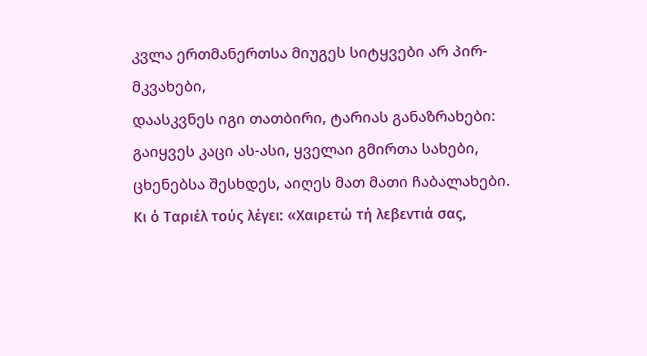კვლა ერთმანერთსა მიუგეს სიტყვები არ პირ-მკვახები,
დაასკვნეს იგი თათბირი, ტარიას განაზრახები:
გაიყვეს კაცი ას-ასი, ყველაი გმირთა სახები,
ცხენებსა შესხდეს, აიღეს მათ მათი ჩაბალახები.
Κι ό Ταριέλ τούς λέγει: «Χαιρετώ τή λεβεντιά σας,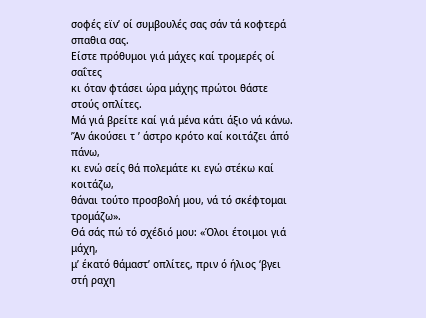σοφές εϊν’ οί συμβουλές σας σάν τά κοφτερά σπαθια σας.
Είστε πρόθυμοι γιά μάχες καί τρομερές οί σαΐτες
κι όταν φτάσει ώρα μάχης πρώτοι θάστε στούς οπλίτες.
Μά γιά βρείτε καί γιά μένα κάτι άξιο νά κάνω.
’Άν άκούσει τ ’ άστρο κρότο καί κοιτάζει άπό πάνω,
κι ενώ σείς θά πολεμάτε κι εγώ στέκω καί κοιτάζω,
θάναι τούτο προσβολή μου, νά τό σκέφτομαι τρομάζω».
Θά σάς πώ τό σχέδιό μου: «Όλοι έτοιμοι γιά μάχη,
μ’ έκατό θάμαστ’ οπλίτες, πριν ό ήλιος ‘βγει στή ραχη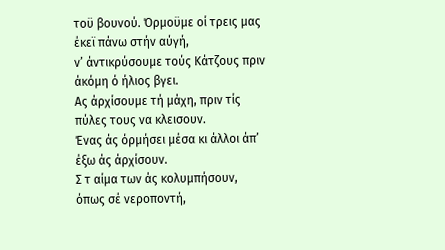τοϋ βουνού. Όρμοϋμε οί τρεις μας έκεϊ πάνω στήν αύγή,
ν’ άντικρύσουμε τούς Κάτζους πριν άκόμη ό ήλιος βγει.
Ας άρχίσουμε τή μάχη, πριν τίς πύλες τους να κλεισουν.
Ένας άς όρμήσει μέσα κι άλλοι άπ’ έξω άς άρχίσουν.
Σ τ αίμα των άς κολυμπήσουν, όπως σέ νεροποντή,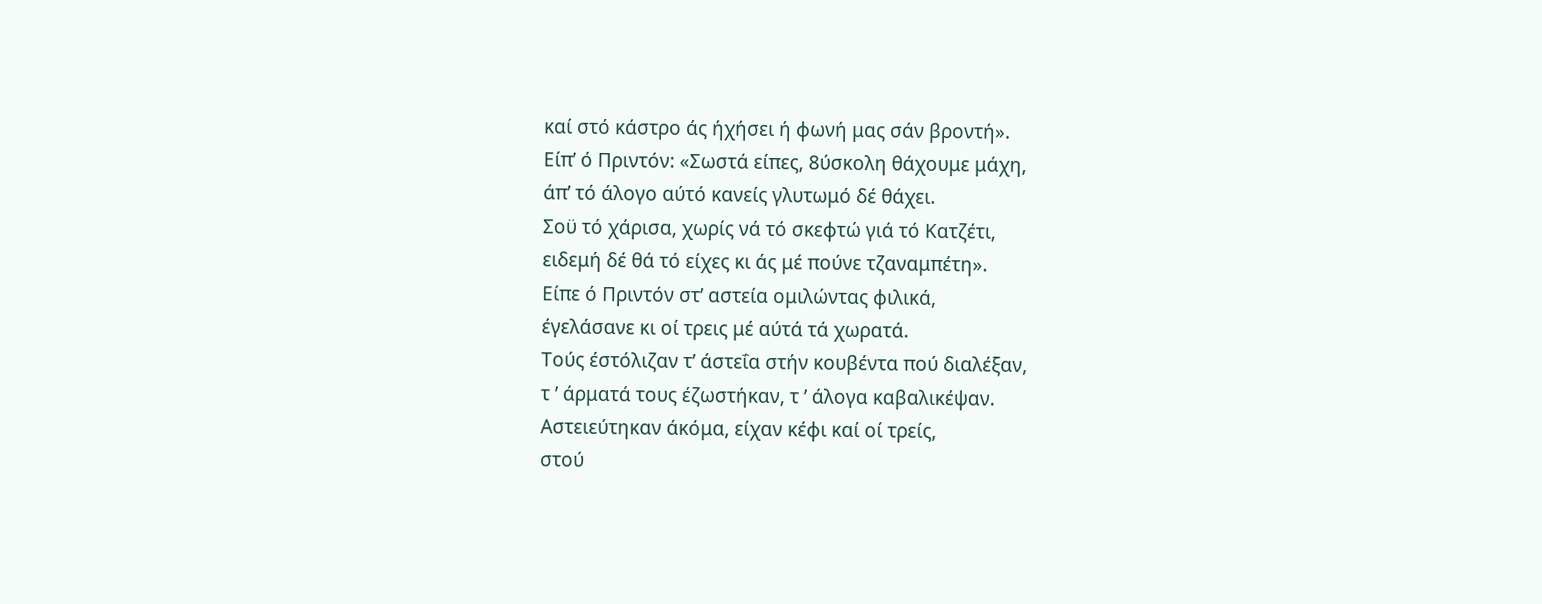καί στό κάστρο άς ήχήσει ή φωνή μας σάν βροντή».
Είπ’ ό Πριντόν: «Σωστά είπες, 8ύσκολη θάχουμε μάχη,
άπ’ τό άλογο αύτό κανείς γλυτωμό δέ θάχει.
Σοϋ τό χάρισα, χωρίς νά τό σκεφτώ γιά τό Κατζέτι,
ειδεμή δέ θά τό είχες κι άς μέ πούνε τζαναμπέτη».
Είπε ό Πριντόν στ’ αστεία ομιλώντας φιλικά,
έγελάσανε κι οί τρεις μέ αύτά τά χωρατά.
Τούς έστόλιζαν τ’ άστεΐα στήν κουβέντα πού διαλέξαν,
τ ’ άρματά τους έζωστήκαν, τ ’ άλογα καβαλικέψαν.
Αστειεύτηκαν άκόμα, είχαν κέφι καί οί τρείς,
στού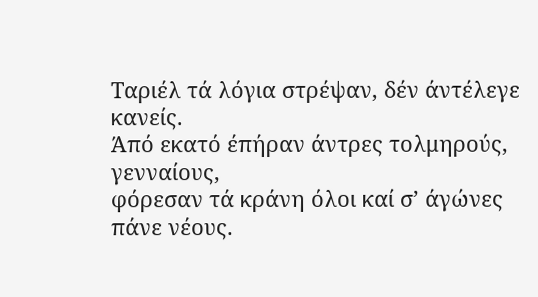Ταριέλ τά λόγια στρέψαν, δέν άντέλεγε κανείς.
Άπό εκατό έπήραν άντρες τολμηρούς, γενναίους,
φόρεσαν τά κράνη όλοι καί σ’ άγώνες πάνε νέους.